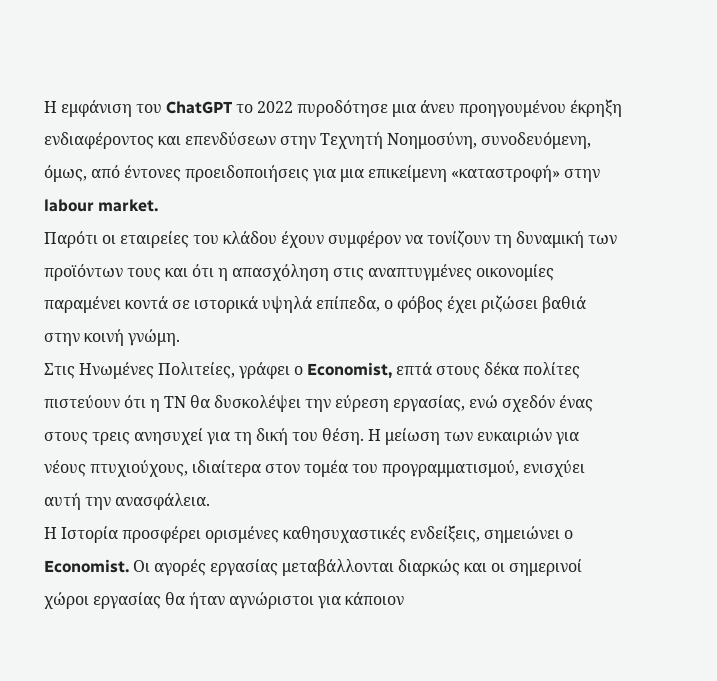Η εμφάνιση του ChatGPT το 2022 πυροδότησε μια άνευ προηγουμένου έκρηξη ενδιαφέροντος και επενδύσεων στην Τεχνητή Νοημοσύνη, συνοδευόμενη, όμως, από έντονες προειδοποιήσεις για μια επικείμενη «καταστροφή» στην labour market.
Παρότι οι εταιρείες του κλάδου έχουν συμφέρον να τονίζουν τη δυναμική των προϊόντων τους και ότι η απασχόληση στις αναπτυγμένες οικονομίες παραμένει κοντά σε ιστορικά υψηλά επίπεδα, ο φόβος έχει ριζώσει βαθιά στην κοινή γνώμη.
Στις Ηνωμένες Πολιτείες, γράφει ο Economist, επτά στους δέκα πολίτες πιστεύουν ότι η ΤΝ θα δυσκολέψει την εύρεση εργασίας, ενώ σχεδόν ένας στους τρεις ανησυχεί για τη δική του θέση. Η μείωση των ευκαιριών για νέους πτυχιούχους, ιδιαίτερα στον τομέα του προγραμματισμού, ενισχύει αυτή την ανασφάλεια.
Η Ιστορία προσφέρει ορισμένες καθησυχαστικές ενδείξεις, σημειώνει ο Economist. Οι αγορές εργασίας μεταβάλλονται διαρκώς και οι σημερινοί χώροι εργασίας θα ήταν αγνώριστοι για κάποιον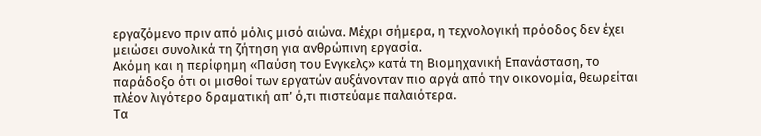εργαζόμενο πριν από μόλις μισό αιώνα. Μέχρι σήμερα, η τεχνολογική πρόοδος δεν έχει μειώσει συνολικά τη ζήτηση για ανθρώπινη εργασία.
Ακόμη και η περίφημη «Παύση του Ενγκελς» κατά τη Βιομηχανική Επανάσταση, το παράδοξο ότι οι μισθοί των εργατών αυξάνονταν πιο αργά από την οικονομία, θεωρείται πλέον λιγότερο δραματική απ’ ό,τι πιστεύαμε παλαιότερα.
Τα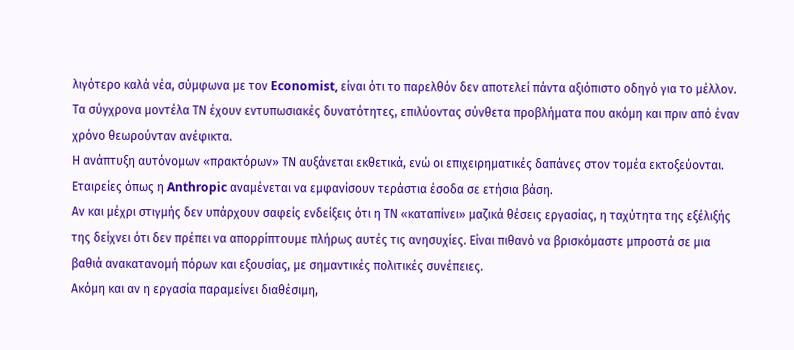λιγότερο καλά νέα, σύμφωνα με τον Economist, είναι ότι το παρελθόν δεν αποτελεί πάντα αξιόπιστο οδηγό για το μέλλον. Τα σύγχρονα μοντέλα ΤΝ έχουν εντυπωσιακές δυνατότητες, επιλύοντας σύνθετα προβλήματα που ακόμη και πριν από έναν χρόνο θεωρούνταν ανέφικτα.
Η ανάπτυξη αυτόνομων «πρακτόρων» ΤΝ αυξάνεται εκθετικά, ενώ οι επιχειρηματικές δαπάνες στον τομέα εκτοξεύονται. Εταιρείες όπως η Anthropic αναμένεται να εμφανίσουν τεράστια έσοδα σε ετήσια βάση.
Αν και μέχρι στιγμής δεν υπάρχουν σαφείς ενδείξεις ότι η ΤΝ «καταπίνει» μαζικά θέσεις εργασίας, η ταχύτητα της εξέλιξής της δείχνει ότι δεν πρέπει να απορρίπτουμε πλήρως αυτές τις ανησυχίες. Είναι πιθανό να βρισκόμαστε μπροστά σε μια βαθιά ανακατανομή πόρων και εξουσίας, με σημαντικές πολιτικές συνέπειες.
Ακόμη και αν η εργασία παραμείνει διαθέσιμη,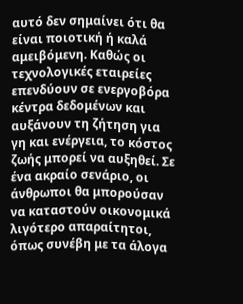αυτό δεν σημαίνει ότι θα είναι ποιοτική ή καλά αμειβόμενη. Καθώς οι τεχνολογικές εταιρείες επενδύουν σε ενεργοβόρα κέντρα δεδομένων και αυξάνουν τη ζήτηση για γη και ενέργεια, το κόστος ζωής μπορεί να αυξηθεί. Σε ένα ακραίο σενάριο, οι άνθρωποι θα μπορούσαν να καταστούν οικονομικά λιγότερο απαραίτητοι, όπως συνέβη με τα άλογα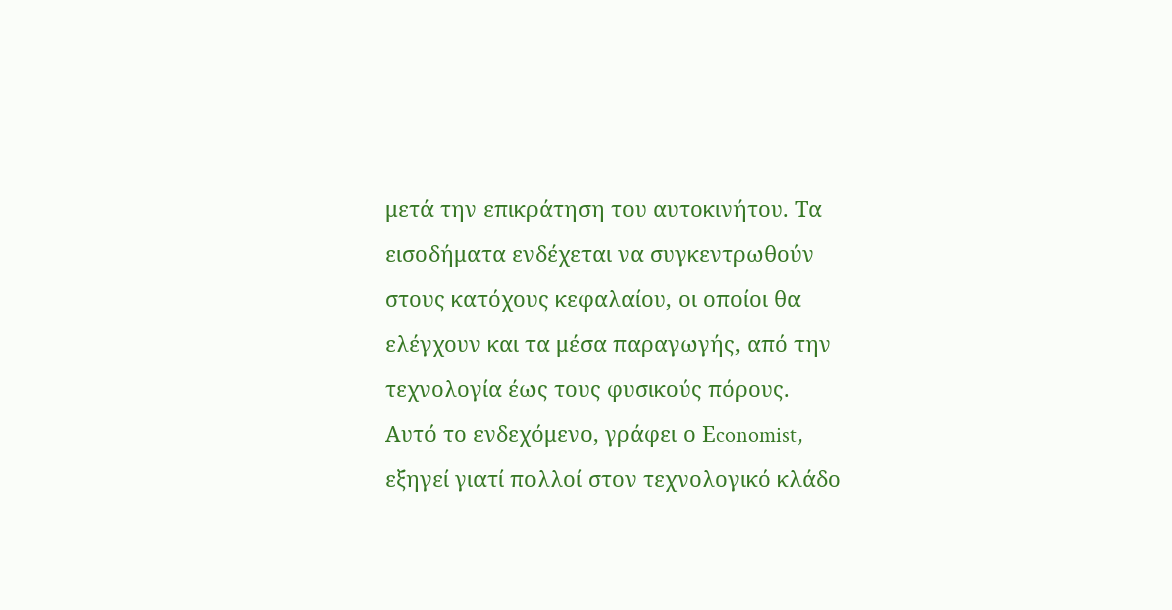μετά την επικράτηση του αυτοκινήτου. Τα εισοδήματα ενδέχεται να συγκεντρωθούν στους κατόχους κεφαλαίου, οι οποίοι θα ελέγχουν και τα μέσα παραγωγής, από την τεχνολογία έως τους φυσικούς πόρους.
Αυτό το ενδεχόμενο, γράφει ο Εconomist, εξηγεί γιατί πολλοί στον τεχνολογικό κλάδο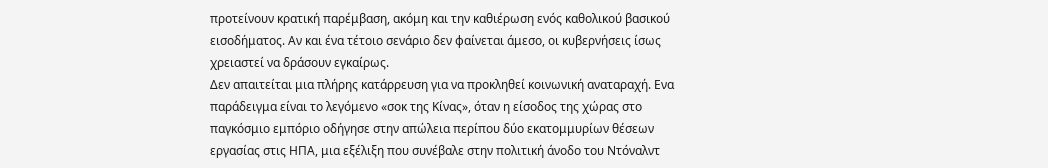προτείνουν κρατική παρέμβαση, ακόμη και την καθιέρωση ενός καθολικού βασικού εισοδήματος. Αν και ένα τέτοιο σενάριο δεν φαίνεται άμεσο, οι κυβερνήσεις ίσως χρειαστεί να δράσουν εγκαίρως.
Δεν απαιτείται μια πλήρης κατάρρευση για να προκληθεί κοινωνική αναταραχή. Ενα παράδειγμα είναι το λεγόμενο «σοκ της Κίνας», όταν η είσοδος της χώρας στο παγκόσμιο εμπόριο οδήγησε στην απώλεια περίπου δύο εκατομμυρίων θέσεων εργασίας στις ΗΠΑ, μια εξέλιξη που συνέβαλε στην πολιτική άνοδο του Ντόναλντ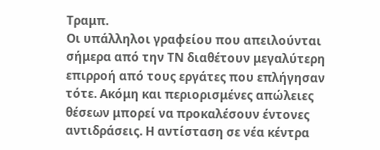Τραμπ.
Οι υπάλληλοι γραφείου που απειλούνται σήμερα από την ΤΝ διαθέτουν μεγαλύτερη επιρροή από τους εργάτες που επλήγησαν τότε. Ακόμη και περιορισμένες απώλειες θέσεων μπορεί να προκαλέσουν έντονες αντιδράσεις. Η αντίσταση σε νέα κέντρα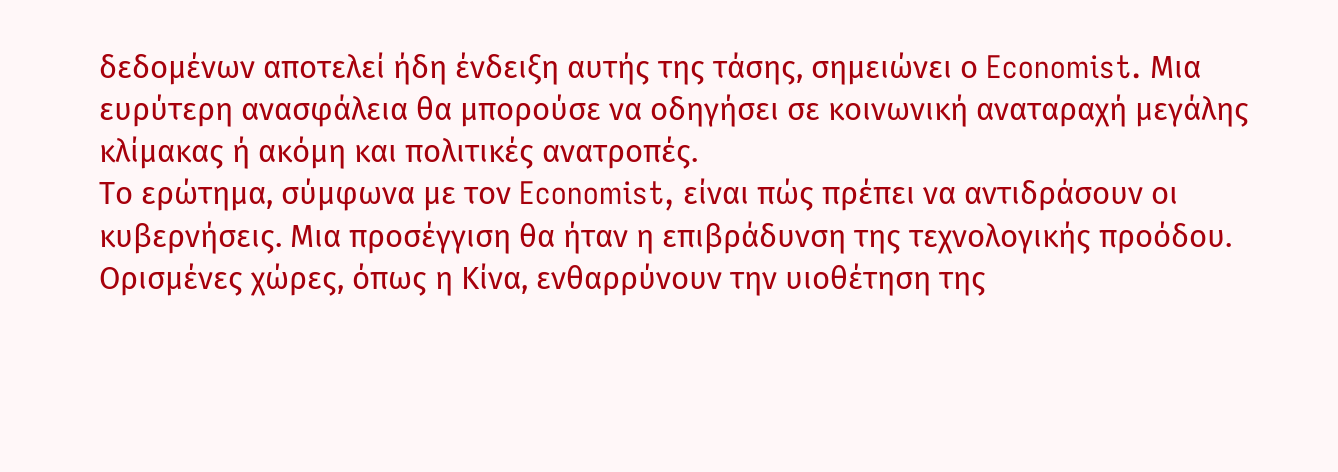δεδομένων αποτελεί ήδη ένδειξη αυτής της τάσης, σημειώνει ο Economist. Μια ευρύτερη ανασφάλεια θα μπορούσε να οδηγήσει σε κοινωνική αναταραχή μεγάλης κλίμακας ή ακόμη και πολιτικές ανατροπές.
Το ερώτημα, σύμφωνα με τον Economist, είναι πώς πρέπει να αντιδράσουν οι κυβερνήσεις. Μια προσέγγιση θα ήταν η επιβράδυνση της τεχνολογικής προόδου. Ορισμένες χώρες, όπως η Κίνα, ενθαρρύνουν την υιοθέτηση της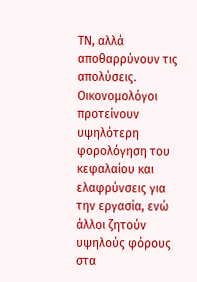ΤΝ, αλλά αποθαρρύνουν τις απολύσεις. Οικονομολόγοι προτείνουν υψηλότερη φορολόγηση του κεφαλαίου και ελαφρύνσεις για την εργασία, ενώ άλλοι ζητούν υψηλούς φόρους στα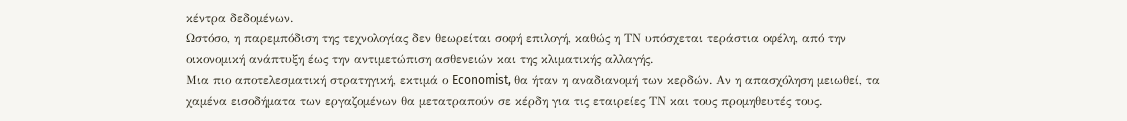κέντρα δεδομένων.
Ωστόσο, η παρεμπόδιση της τεχνολογίας δεν θεωρείται σοφή επιλογή, καθώς η ΤΝ υπόσχεται τεράστια οφέλη, από την οικονομική ανάπτυξη έως την αντιμετώπιση ασθενειών και της κλιματικής αλλαγής.
Μια πιο αποτελεσματική στρατηγική, εκτιμά ο Economist, θα ήταν η αναδιανομή των κερδών. Αν η απασχόληση μειωθεί, τα χαμένα εισοδήματα των εργαζομένων θα μετατραπούν σε κέρδη για τις εταιρείες ΤΝ και τους προμηθευτές τους.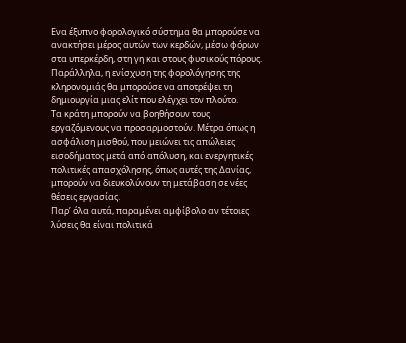Ενα έξυπνο φορολογικό σύστημα θα μπορούσε να ανακτήσει μέρος αυτών των κερδών, μέσω φόρων στα υπερκέρδη, στη γη και στους φυσικούς πόρους. Παράλληλα, η ενίσχυση της φορολόγησης της κληρονομιάς θα μπορούσε να αποτρέψει τη δημιουργία μιας ελίτ που ελέγχει τον πλούτο.
Τα κράτη μπορούν να βοηθήσουν τους εργαζόμενους να προσαρμοστούν. Μέτρα όπως η ασφάλιση μισθού, που μειώνει τις απώλειες εισοδήματος μετά από απόλυση, και ενεργητικές πολιτικές απασχόλησης, όπως αυτές της Δανίας, μπορούν να διευκολύνουν τη μετάβαση σε νέες θέσεις εργασίας.
Παρ’ όλα αυτά, παραμένει αμφίβολο αν τέτοιες λύσεις θα είναι πολιτικά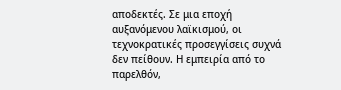αποδεκτές. Σε μια εποχή αυξανόμενου λαϊκισμού, οι τεχνοκρατικές προσεγγίσεις συχνά δεν πείθουν. Η εμπειρία από το παρελθόν,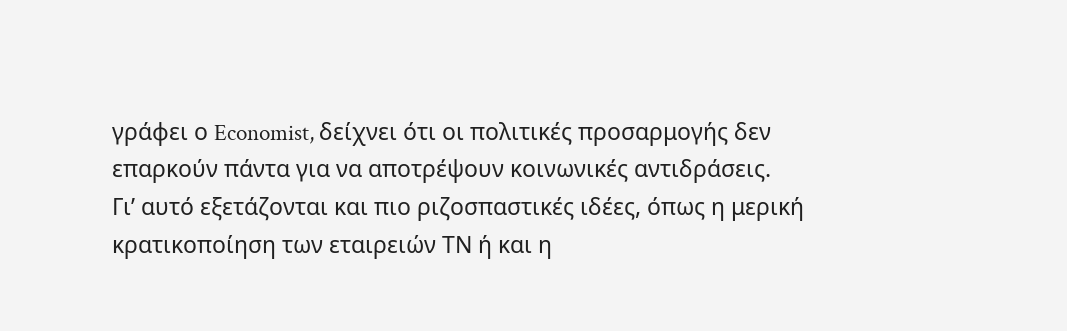γράφει ο Economist, δείχνει ότι οι πολιτικές προσαρμογής δεν επαρκούν πάντα για να αποτρέψουν κοινωνικές αντιδράσεις.
Γι’ αυτό εξετάζονται και πιο ριζοσπαστικές ιδέες, όπως η μερική κρατικοποίηση των εταιρειών ΤΝ ή και η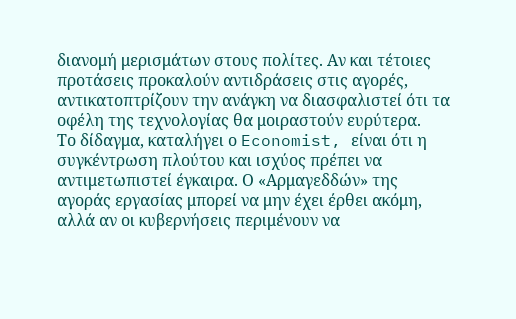διανομή μερισμάτων στους πολίτες. Αν και τέτοιες προτάσεις προκαλούν αντιδράσεις στις αγορές, αντικατοπτρίζουν την ανάγκη να διασφαλιστεί ότι τα οφέλη της τεχνολογίας θα μοιραστούν ευρύτερα.
Το δίδαγμα, καταλήγει ο Economist, είναι ότι η συγκέντρωση πλούτου και ισχύος πρέπει να αντιμετωπιστεί έγκαιρα. Ο «Αρμαγεδδών» της αγοράς εργασίας μπορεί να μην έχει έρθει ακόμη, αλλά αν οι κυβερνήσεις περιμένουν να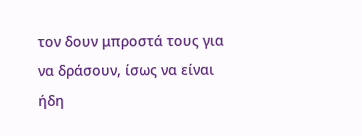τον δουν μπροστά τους για να δράσουν, ίσως να είναι ήδη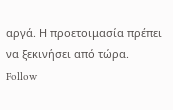αργά. Η προετοιμασία πρέπει να ξεκινήσει από τώρα.
Follow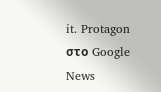it. Protagon στο Google News